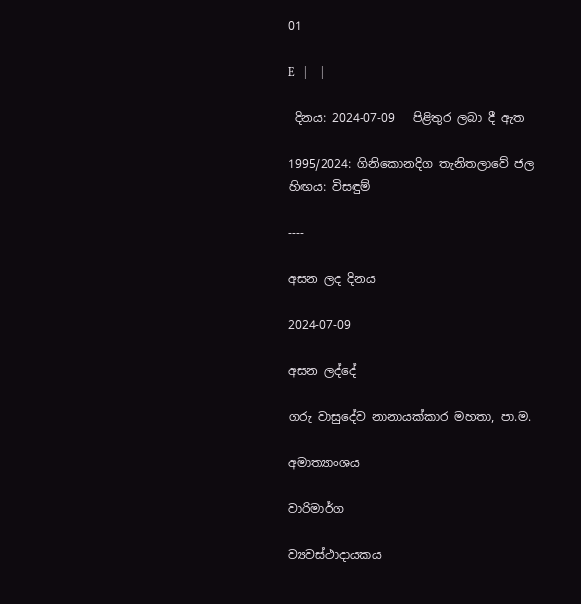01

E   |     |

 දිනය: 2024-07-09   පිළිතුර ලබා දී ඇත

1995/2024: ගිනිකොනදිග තැනිතලාවේ ජල හිඟය: විසඳුම්

----

අසන ලද දිනය

2024-07-09

අසන ලද්දේ

ගරු වාසුදේව නානායක්කාර මහතා, පා.ම.

අමාත්‍යාංශය

වාරිමාර්ග

ව්‍යවස්ථාදායකය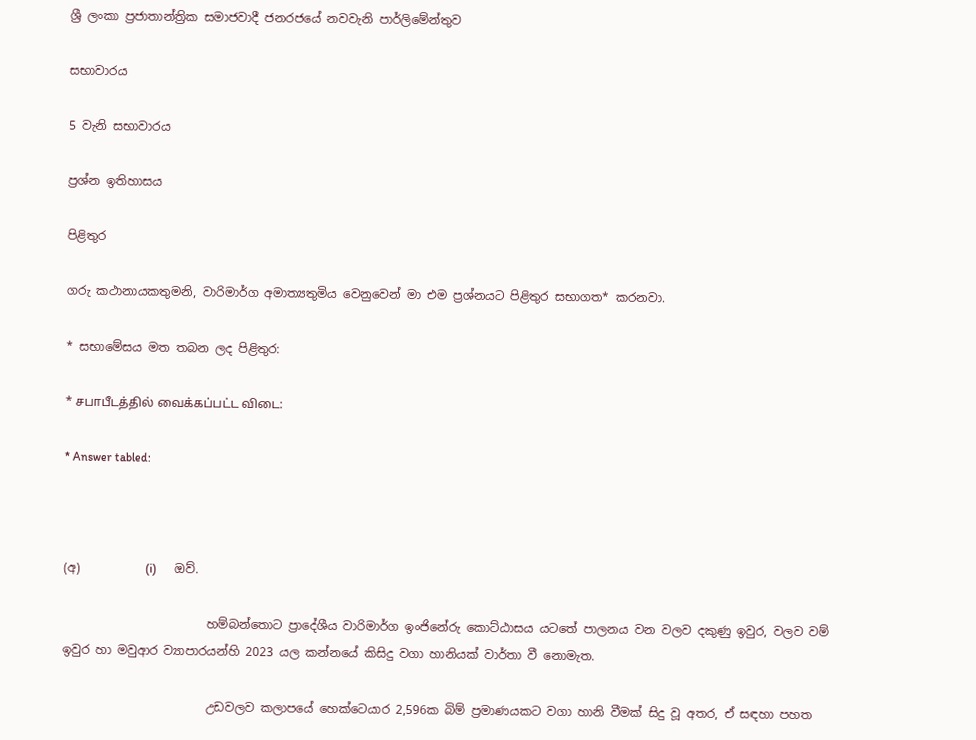ශ්‍රී ලංකා ප්‍රජාතාන්ත්‍රික සමාජවාදී ජනරජයේ නවවැනි පාර්ලිමේන්තුව

සභාවාරය

5 වැනි සභාවාරය

ප්‍රශ්න ඉතිහාසය

පිළිතුර

ගරු කථානායකතුමනි, වාරිමාර්ග අමාත්‍යතුමිය වෙනුවෙන් මා එම ප්‍රශ්නයට පිළිතුර සභාගත* කරනවා.

* සභාමේසය මත තබන ලද පිළිතුර:

* சபாபீடத்தில் வைக்கப்பட்ட விடை:

* Answer tabled:



(අ)           (i)      ඔව්.

                        හම්බන්තොට ප්‍රාදේශීය වාරිමාර්ග ඉංජිනේරු කොට්ඨාසය යට‍තේ පාලනය වන වලව දකුණු ඉවුර, වලව වම් ඉවුර හා මවුආර ව්‍යාපාරයන්හි 2023 යල කන්නයේ කිසිදු වගා හානියක් වාර්තා වී නොමැත.

                        උඩවලව කලාපයේ හෙක්ටෙයාර 2,596ක බිම් ප්‍රමාණයකට වගා හානි වීමක් සිදු වූ අතර, ඒ සඳහා පහත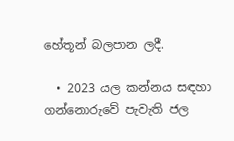හේතූන් බලපාන ලදී.

  • 2023 යල කන්නය සඳහා ගන්නොරුවේ පැවැති ජල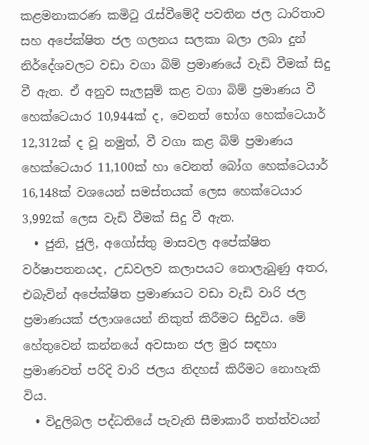කළමනාකරණ කමිටු රැස්වීමේදී පවතින ජල ධාරිතාව සහ අපේක්ෂිත ජල ගලනය සලකා බලා ලබා දුන් නිර්දේශවලට වඩා වගා බිම් ප්‍රමාණයේ වැඩි වීමක් සිදු වී ඇත. ඒ අනුව සැලසුම් කළ වගා බිම් ප්‍රමාණය වී හෙක්ටෙයාර 10,944ක් ද, වෙනත් භෝග හෙක්ටෙයාර් 12,312ක් ද වූ නමුත්, වී වගා කළ බිම් ප්‍රමාණය හෙක්ටෙයාර 11,100ක් හා වෙනත් බෝග හෙක්ටෙයාර් 16,148ක් වශයෙන් සමස්තයක් ලෙස හෙක්ටෙයාර 3,992ක් ලෙස වැඩි වීමක් සිදු වී ඇත.
  • ජුනි, ජුලි, අගෝස්තු මාසවල අපේක්ෂිත වර්ෂාපතනයද, උඩවලව කලාපයට නොලැබුණු අතර, එබැවින් අපේක්ෂිත ප්‍රමාණයට වඩා වැඩි වාරි ජල ප්‍රමාණයක් ජලාශයෙන් නිකුත් කිරීමට සිදුවිය. මේ හේතුවෙන් කන්නයේ අවසාන ජල මුර සඳහා ප්‍රමාණවත් පරිදි වාරි ජලය නිදහස් කිරීමට නොහැකි විය.
  • විදුලිබල පද්ධතියේ පැවැති සීමාකාරී තත්ත්වයන්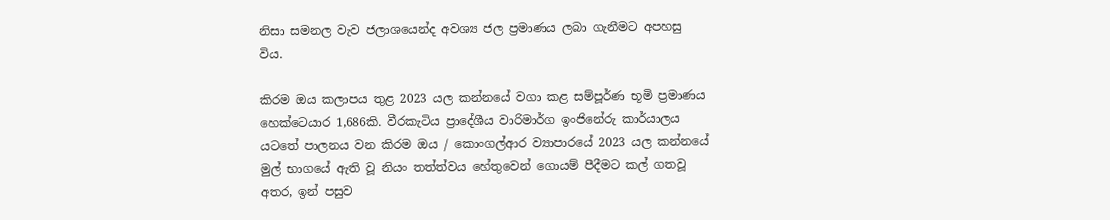නිසා සමනල වැව ජලාශයෙන්ද අවශ්‍ය ජල ප්‍රමාණය ලබා ගැනීමට අපහසු විය.

කිරම ඔය කලාපය තුළ 2023 යල කන්නයේ වගා කළ සම්පූර්ණ භූමි ප්‍රමාණය හෙක්ටෙයාර 1,686කි. වීරකැටිය ප්‍රාදේශීය වාරිමාර්ග ඉංජිනේරු කාර්යාලය යටතේ පාලනය වන කිරම ඔය / කොංගල්ආර ව්‍යාපාරයේ 2023 යල කන්නයේ මුල් භාගයේ ඇති වූ නියං තත්ත්වය හේතුවෙන් ගොයම් පීදීමට කල් ගතවූ අතර, ඉන් පසුව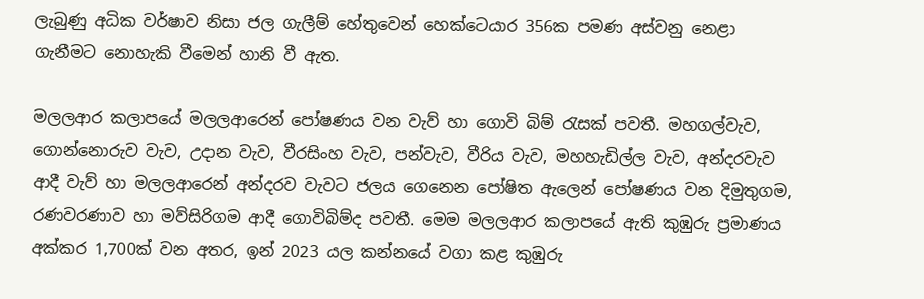ලැබුණු අධික වර්ෂාව නිසා ජල ගැලීම් හේතුවෙන් හෙක්ටෙයාර 356ක පමණ අස්වනු නෙළා ගැනීමට නොහැකි වීමෙන් හානි වී ඇත.

මලලආර කලාපයේ මලලආරෙන් පෝෂණය වන වැව් හා ගොවි බිම් රැසක් පවතී. මහගල්වැව, ගොන්නොරුව වැව, උදාන වැව, වීරසිංහ වැව, පන්වැව, වීරිය වැව, මහහැඩිල්ල වැව, අන්දරවැව ආදී වැව් හා මලලආරෙන් අන්දරව වැවට ජලය ගෙනෙන පෝෂිත ඇලෙන් පෝෂණය වන දිමුතුගම, රණවරණාව හා මව්සිරිගම ආදී ගොවිබිම්ද පවතී. මෙම මලලආර කලාපයේ ඇති කුඹුරු ප්‍රමාණය අක්කර 1,700ක් වන අතර, ඉන් 2023 යල කන්නයේ වගා කළ කුඹුරු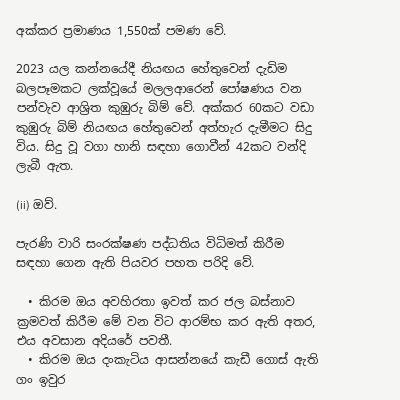අක්කර ප්‍රමාණය 1,550ක් පමණ වේ.

2023 යල කන්නයේදී නියඟය හේතුවෙන් දැඩිම බලපෑමකට ලක්වූයේ මලලආරෙන් පෝෂණය වන පන්වැව ආශ්‍රිත කුඹුරු බිම් වේ. අක්කර 60කට වඩා කුඹුරු බිම් නියඟය හේතුවෙන් අත්හැර දැමීමට සිදු විය. සිදු වූ වගා හානි සඳහා ගොවීන් 42කට වන්දි ලැබී ඇත.

(ii) ඔව්.

පැරණි වාරි සංරක්ෂණ පද්ධතිය විධිමත් කිරීම සඳහා ගෙන ඇති පියවර පහත පරිදි වේ.

  • කිරම ඔය අවහිරතා ඉවත් කර ජල බස්නාව ක්‍රමවත් කිරීම මේ වන විට ආරම්භ කර ඇති අතර, එය අවසාන අදියරේ පවතී.
  • කිරම ඔය දංකැටිය ආසන්නයේ කැඩී ගොස් ඇති ගං ඉවුර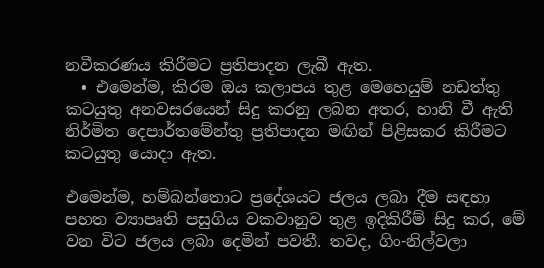නවීකරණය කිරීමට ප්‍රතිපාදන ලැබී ඇත.
  • එමෙන්ම, කිරම ඔය කලාපය තුළ මෙහෙයුම් නඩත්තු කටයුතු අනවසරයෙන් සිදු කරනු ලබන අතර, හානි වී ඇති නිර්මිත දෙපාර්තමේන්තු ප්‍රතිපාදන මඟින් පිළිසකර කිරීමට කටයුතු යොදා ඇත.

එමෙන්ම, හම්බන්තොට ප්‍රදේශයට ජලය ලබා දීම සඳහා පහත ව්‍යාපෘති පසුගිය වකවානුව තුළ ඉදිකිරීම් සිදු කර, මේ වන විට ජලය ලබා ‍දෙමින් පවතී. තවද, ගිං-නිල්වලා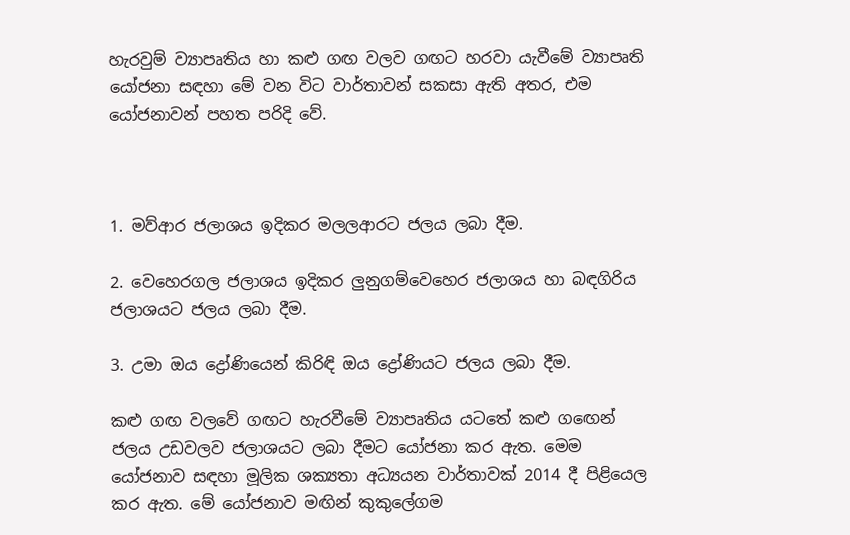හැරවුම් ව්‍යාපෘතිය හා කළු ගඟ වලව ගඟට හරවා යැවීමේ ව්‍යාපෘති යෝජනා සඳහා මේ වන විට වාර්තාවන් සකසා ඇති අතර, එම යෝජනාවන් පහත පරිදි වේ.



1. මව්ආර ජලාශය ඉදිකර මලලආරට ජලය ලබා දීම.

2. වෙහෙරගල ජලාශය ඉදිකර ලුනුගම්වෙහෙර ජලාශය හා බඳගිරිය ජලාශයට ජලය ලබා දීම.

3. උමා ඔය ද්‍රෝණියෙන් කිරිඳි ඔය ද්‍රෝණියට ජලය ලබා දීම.

කළු ගඟ වලවේ ගඟට හැරවීමේ ව්‍යාපෘතිය යටතේ කළු ග‍ඟෙන් ජලය උඩවලව ජලාශයට ලබා දීමට යෝජනා කර ඇත. මෙම යෝජනාව සඳහා මූලික ශක්‍යතා අධ්‍යයන වාර්තාවක් 2014 දී පිළියෙල කර ඇත. මේ යෝජනාව මඟින් කුකුලේගම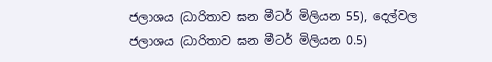ජලාශය (ධාරිතාව ඝන මීටර් මිලියන 55), දෙල්වල ජලාශය (ධාරිතාව ඝන මීටර් මිලියන 0.5)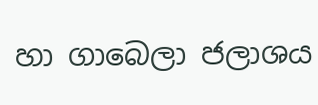හා ගාබෙලා ජලාශය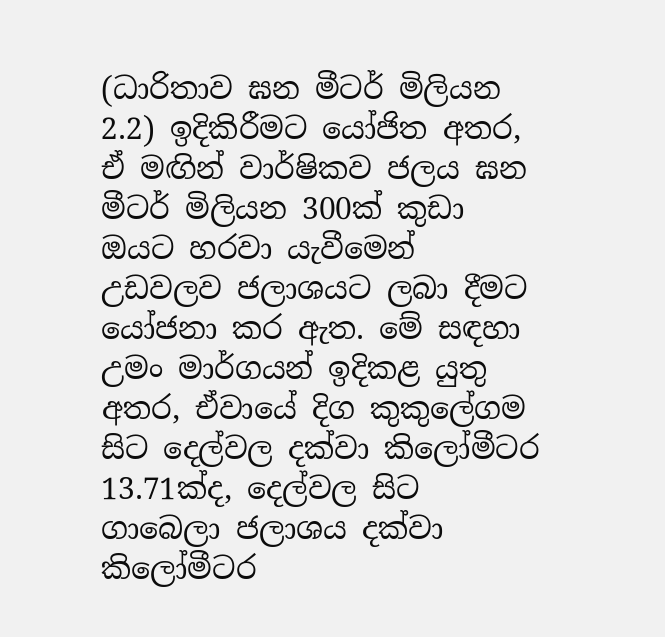(ධාරිතාව ඝන මීටර් මිලියන 2.2) ඉදිකිරීමට යෝජිත අතර, ඒ මඟින් වාර්ෂිකව ජලය ඝන මීටර් මිලියන 300ක් කුඩා ඔයට හරවා යැවීමෙන් උඩවලව ජලාශයට ලබා දීමට යෝජනා කර ඇත. මේ සඳහා උමං මාර්ගයන් ඉදිකළ යුතු අතර, ඒවායේ දිග කුකුලේගම සිට දෙල්වල දක්වා කිලෝමීටර 13.71ක්ද, දෙල්වල සිට ගාබෙලා ජලාශය දක්වා කිලෝමීටර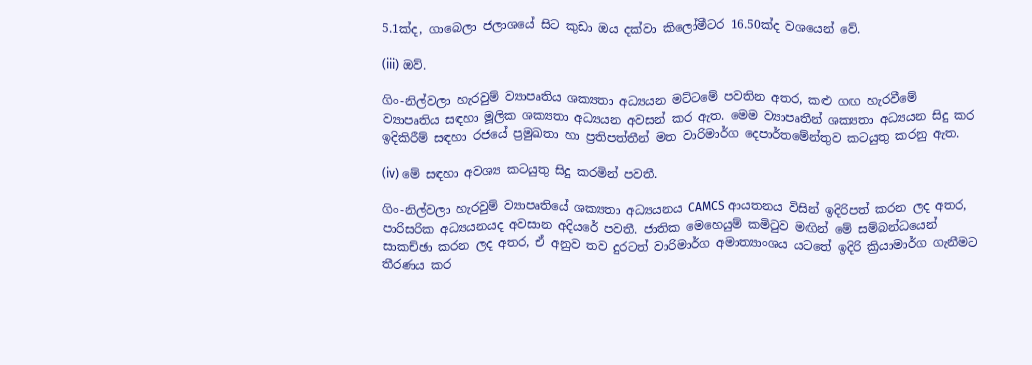5.1ක්ද, ගාබෙලා ජලාශයේ සිට කුඩා ඔය දක්වා කිලෝමීටර 16.50ක්ද වශයෙන් වේ.

(iii) ඔව්.

ගිං-නිල්වලා හැරවුම් ව්‍යාපෘතිය ශක්‍යතා අධ්‍යයන මට්ටමේ පවතින අතර, කළු ගඟ හැරවීමේ ව්‍යාපෘතිය සඳහා මූලික ශක්‍යතා අධ්‍යයන අවසන් කර ඇත. මෙම ව්‍යාපෘතීන් ශක්‍යතා අධ්‍යයන සිදු කර ඉදිකිරීම් සඳහා රජයේ ප්‍රමුඛතා හා ප්‍රතිපත්තීන් මත වාරිමාර්ග දෙපාර්තමේන්තුව කටයුතු කරනු ඇත.

(iv) මේ සඳහා අවශ්‍ය කටයුතු සිදු කරමින් පවතී.

ගිං-නිල්වලා හැරවුම් ව්‍යාපෘතියේ ශක්‍යතා අධ්‍යයනය CAMCS ආයතනය විසින් ඉදිරිපත් කරන ලද අතර, පාරිසරික අධ්‍යයනයද අවසාන අදියරේ පවතී. ජාතික මෙහෙයුම් කමිටුව මඟින් මේ සම්බන්ධයෙන් සාකච්ඡා කරන ලද අතර, ඒ අනුව තව දුරටත් වාරිමාර්ග අමාත්‍යාංශය යටතේ ඉදිරි ක්‍රියාමාර්ග ගැනීමට තීරණය කර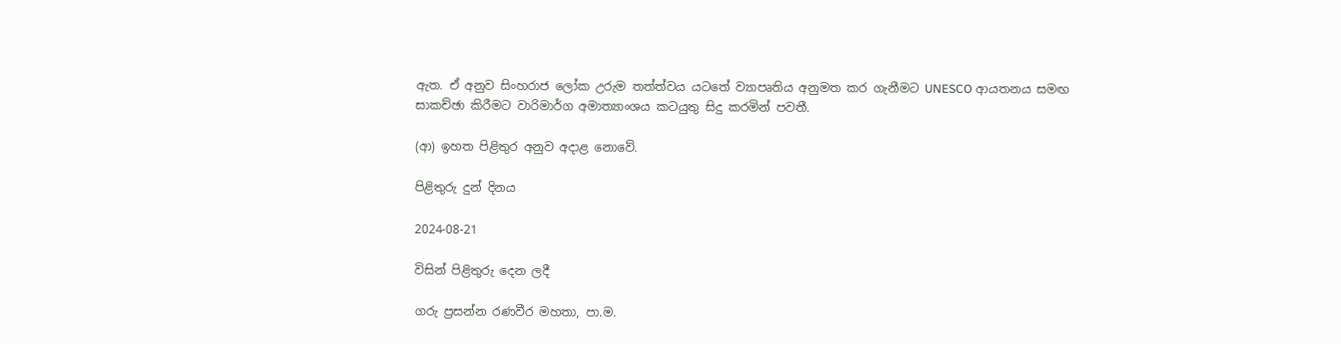ඇත. ඒ අනුව සිංහරාජ ‍ලෝක උරුම තත්ත්වය යට‍තේ ව්‍යාපෘතිය අනුමත කර ගැනීමට UNESCO ආයතනය සමඟ සාකච්ඡා කිරීමට වාරිමාර්ග අමාත්‍යාංශය කටයුතු සිදු කරමින් පවතී.

(ආ) ඉහත පිළිතුර අනුව අදාළ නොවේ.

පිළිතුරු දුන් දිනය

2024-08-21

විසින් පිළිතුරු දෙන ලදී

ගරු ප්‍රසන්න රණවීර මහතා, පා.ම.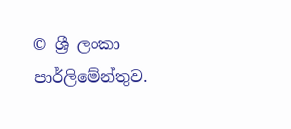© ශ්‍රී ලංකා පාර්ලි‌මේන්තුව.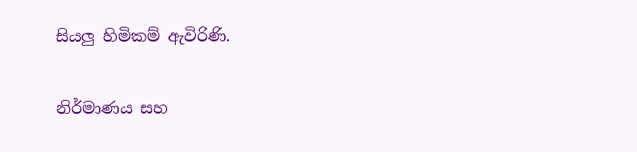සියලු හිමිකම් ඇවිරිණි.

නිර්මාණය සහ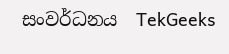සංවර්ධනය  TekGeeks